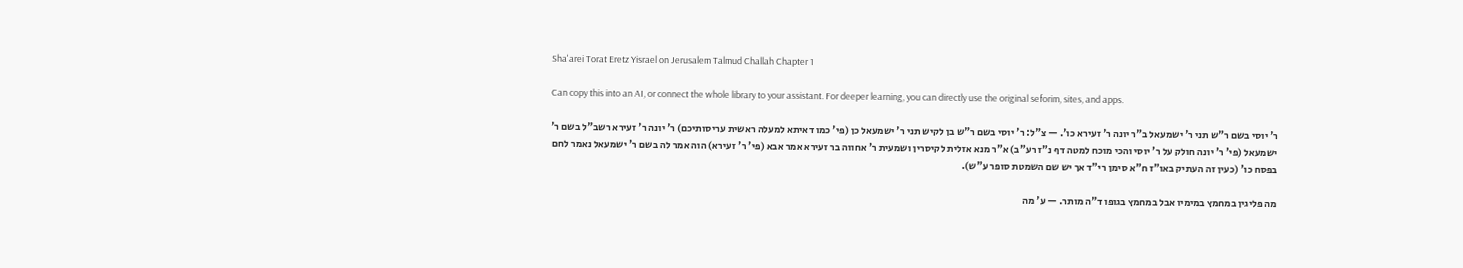Sha'arei Torat Eretz Yisrael on Jerusalem Talmud Challah Chapter 1

Can copy this into an AI, or connect the whole library to your assistant. For deeper learning, you can directly use the original seforim, sites, and apps.

ר' יוסי בשם ר"ש תני ר' ישמעאל ב"ר יונה ר' זעירא כו'. — צ"ל: ר' יוסי בשם ר"ש בן לקיש תני ר' ישמעאל כן (פי' כמו דאיתא למעלה ראשית עריסותיכם) ר' יונה ר' זעירא רשב"ל בשם ר' ישמעאל (פי' ר' יונה חולק על ר' יוסי והכי מוכח למטה דף נ"ז רע"ב) א"ר מנא אזלית לקיסרין ושמעית ר' אחווה בר זעירא אמר אבא (פי' ר' זעירא) הוה אמר לה בשם ר' ישמעאל נאמר לחם בפסח כו' (כעין זה העתיק באו"ז ח"א סימן רי"ד אך יש שם השמטת סופר ע"ש).

מה פליגין במחמץ במימיו אבל במחמץ בגופו ד"ה מותר. — ע' מה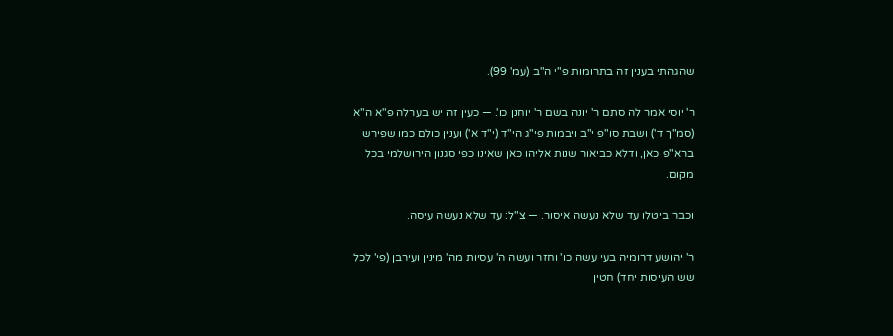שהגהתי בענין זה בתרומות פ"י ה"ב (עמ' 99).

ר' יוסי אמר לה סתם ר' יונה בשם ר' יוחנן כו'. — כעין זה יש בערלה פ"א ה"א (סמ"ך ד') ושבת סו"פ י"ב ויבמות פי"ג הי"ד (י"ד א') וענין כולם כמו שפירש ברא"פ כאן, ודלא כביאור שנות אליהו כאן שאינו כפי סגנון הירושלמי בכל מקום.

וכבר ביטלו עד שלא נעשה איסור. — צ"ל: עד שלא נעשה עיסה.

ר' יהושע דרומיה בעי עשה כו' וחזר ועשה ה' עסיות מה' מינין ועירבן (פי' לכל שש העיסות יחד) חטין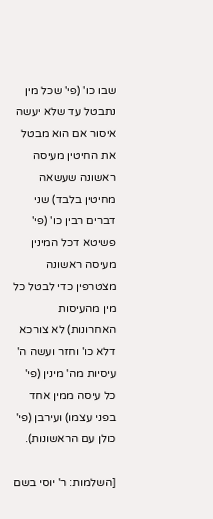שבו כו' (פי' שכל מין נתבטל עד שלא יעשה איסור אם הוא מבטל את החיטין מעיסה ראשונה שעשאה מחיטין בלבד) שני דברים רבין כו' (פי' פשיטא דכל המינין מעיסה ראשונה מצטרפין כדי לבטל כל מין מהעיסות האחרונות) לא צורכא דלא כו' וחזר ועשה ה' עיסיות מה' מינין (פי' כל עיסה ממין אחד בפני עצמו) ועירבן (פי' כולן עם הראשונות).

[השלמות: ר' יוסי בשם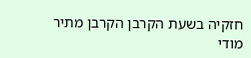חזקיה בשעת הקרבן הקרבן מתיר מודי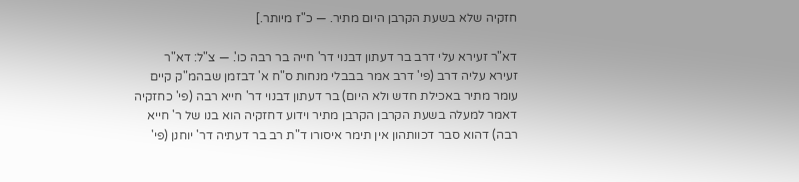חזקיה שלא בשעת הקרבן היום מתיר. — כ"ז מיותר.]

דא"ר זעירא עלי דרב בר דעתון דבנוי דר' חייה בר רבה כו'. — צ"ל: דא"ר זעירא עליה דרב (פי' דרב אמר בבבלי מנחות ס"ח א' דבזמן שבהמ"ק קיים עומר מתיר באכילת חדש ולא היום) בר דעתון דבנוי דר' חייא רבה (פי' כחזקיה דאמר למעלה בשעת הקרבן הקרבן מתיר וידוע דחזקיה הוא בנו של ר' חייא רבה) דהוא סבר דכוותהון אין תימר איסורו ד"ת רב בר דעתיה דר' יוחנן (פי'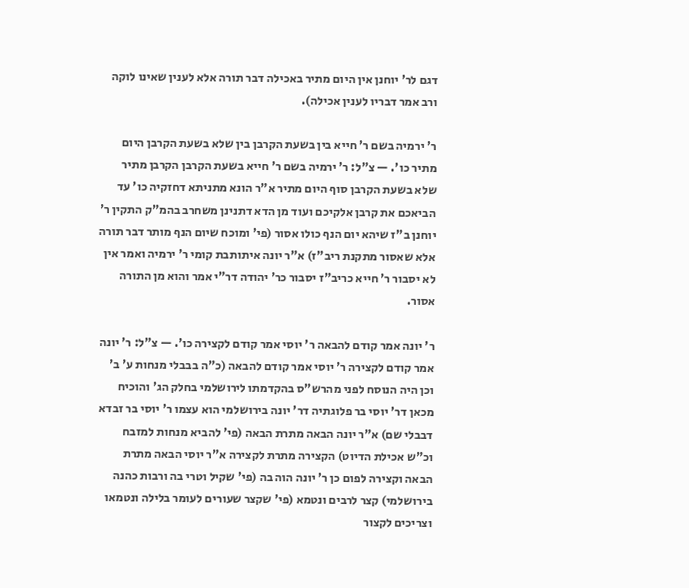דגם לר' יוחנן אין היום מתיר באכילה דבר תורה אלא לענין שאינו לוקה ורב אמר דבריו לענין אכילה).

ר' ירמיה בשם ר' חייא בין בשעת הקרבן בין שלא בשעת הקרבן היום מתיר כו'. — צ"ל: ר' ירמיה בשם ר' חייא בשעת הקרבן הקרבן מתיר שלא בשעת הקרבן סוף היום מתיר א"ר הונא מתניתא דחזקיה כו' עד הביאכם את קרבן אלקיכם ועוד מן הדא דתנינן משחרב בהמ"ק התקין ר' יוחנן ב"ז שיהא יום הנף כולו אסור (פי' ומוכח שיום הנף מותר דבר תורה אלא שאסור מתקנת ריב"ז) א"ר יונה איתותבת קומי ר' ירמיה ואמר אין לא יסבור ר' חייא כריב"ז יסבור כר' יהודה דר"י אמר והוא מן התורה אסור.

ר' יונה אמר קודם להבאה ר' יוסי אמר קודם לקצירה כו'. — צ"ל: ר' יונה אמר קודם לקצירה ר' יוסי אמר קודם להבאה (כ"ה בבבלי מנחות ע' ב' וכן היה הנוסח לפני מהרש"ס בהקדמתו לירושלמי בחלק הג' והוכיח מכאן דר' יוסי בר פלוגתיה דר' יונה בירושלמי הוא עצמו ר' יוסי בר זבדא דבבלי שם) א"ר יונה הבאה מתרת הבאה (פי' להביא מנחות למזבח וכ"ש אכילת הדיוט) הקצירה מתרת לקצירה א"ר יוסי הבאה מתרת הבאה וקצירה לפום כן ר' יונה הוה בה (פי' שקיל וטרי בה ורבות כהנה בירושלמי) קצר לרבים ונטמא (פי' שקצר שעורים לעומר בלילה ונטמאו וצריכים לקצור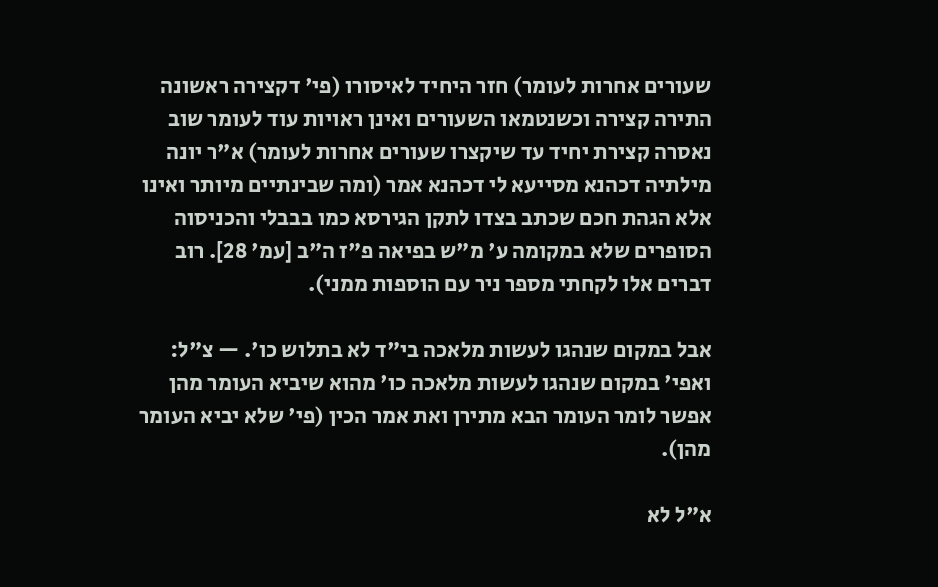שעורים אחרות לעומר) חזר היחיד לאיסורו (פי' דקצירה ראשונה התירה קצירה וכשנטמאו השעורים ואינן ראויות עוד לעומר שוב נאסרה קצירת יחיד עד שיקצרו שעורים אחרות לעומר) א"ר יונה מילתיה דכהנא מסייעא לי דכהנא אמר (ומה שבינתיים מיותר ואינו אלא הגהת חכם שכתב בצדו לתקן הגירסא כמו בבבלי והכניסוה הסופרים שלא במקומה ע' מ"ש בפיאה פ"ז ה"ב [עמ' 28]. רוב דברים אלו לקחתי מספר ניר עם הוספות ממני).

אבל במקום שנהגו לעשות מלאכה בי"ד לא בתלוש כו'. — צ"ל: ואפי' במקום שנהגו לעשות מלאכה כו' מהוא שיביא העומר מהן אפשר לומר העומר הבא מתירן ואת אמר הכין (פי' שלא יביא העומר מהן).

א"ל לא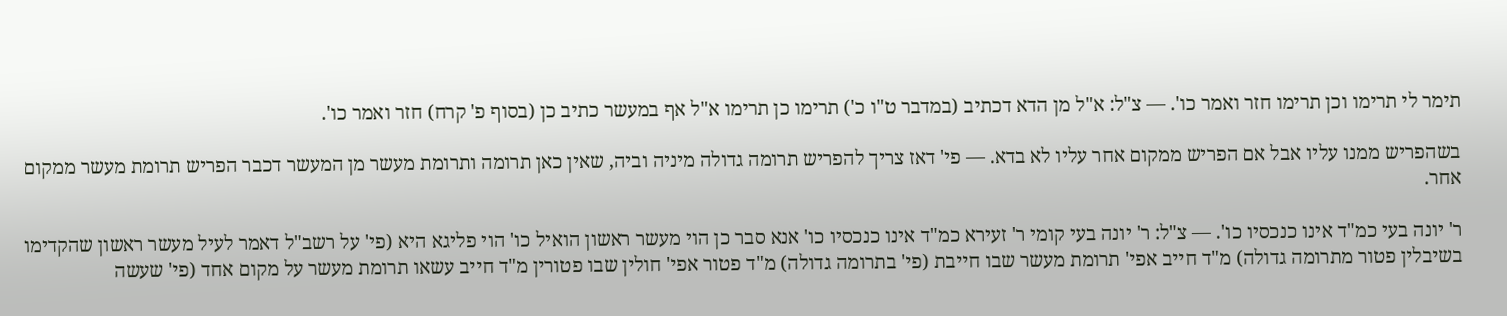תימר לי תרימו וכן תרימו חזר ואמר כו'. — צ"ל: א"ל מן הדא דכתיב (במדבר ט"ו כ') תרימו כן תרימו א"ל אף במעשר כתיב כן (בסוף פ' קרח) חזר ואמר כו'.

בשהפריש ממנו עליו אבל אם הפריש ממקום אחר עליו לא בדא. — פי' דאז צריך להפריש תרומה גדולה מיניה וביה, שאין כאן תרומה ותרומת מעשר מן המעשר דכבר הפריש תרומת מעשר ממקום אחר.

ר' יונה בעי כמ"ד אינו כנכסיו כו'. — צ"ל: ר' יונה בעי קומי ר' זעירא כמ"ד אינו כנכסיו כו' אנא סבר כן הוי מעשר ראשון הואיל כו' הוי פליגא היא (פי' על רשב"ל דאמר לעיל מעשר ראשון שהקדימו בשיבלין פטור מתרומה גדולה) מ"ד חייב אפי' תרומת מעשר שבו חייבת (פי' בתרומה גדולה) מ"ד פטור אפי' חולין שבו פטורין מ"ד חייב עשאו תרומת מעשר על מקום אחד (פי' שעשה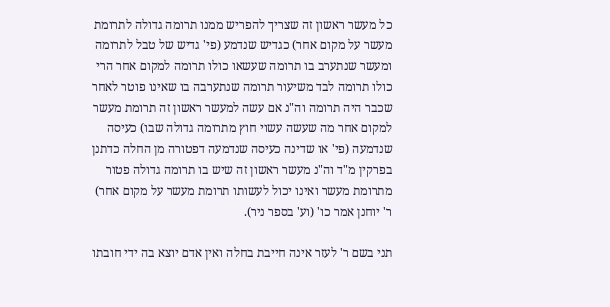כל מעשר ראשון זה שצריך להפריש ממנו תרומה גדולה לתרומת מעשר על מקום אחר) כגדיש שנדמע (פי' גדיש של טבל לתרומה ומעשר שנתערב בו תרומה שעשאו כולו תרומה למקום אחר הרי כולו תרומה לבד משיעור תרומה שנתערבה בו שאינו פוטר לאחר שכבר היה תרומה וה"נ אם עשה למעשר ראשון זה תרומת מעשר למקום אחר מה שעשה עשוי חוץ מתרומה גדולה שבו) כעיסה שנדמעה (פי' או שדינה כעיסה שנדמעה דפטורה מן החלה כדתנן בפרקין מ"ד וה"נ מעשר ראשון זה שיש בו תרומה גדולה פטור מתרומת מעשר ואינו יכול לעשותו תרומת מעשר על מקום אחר) ר' יוחנן אמר כו' (וע' בספר ניר).

תני בשם ר' לעזר אינה חייבת בחלה ואין אדם יוצא בה ידי חובתו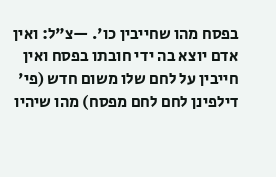בפסח מהו שחייבין כו'. —צ"ל: ואין אדם יוצא בה ידי חובתו בפסח ואין חייבין על לחם שלו משום חדש (פי' דילפינן לחם לחם מפסח) מהו שיהיו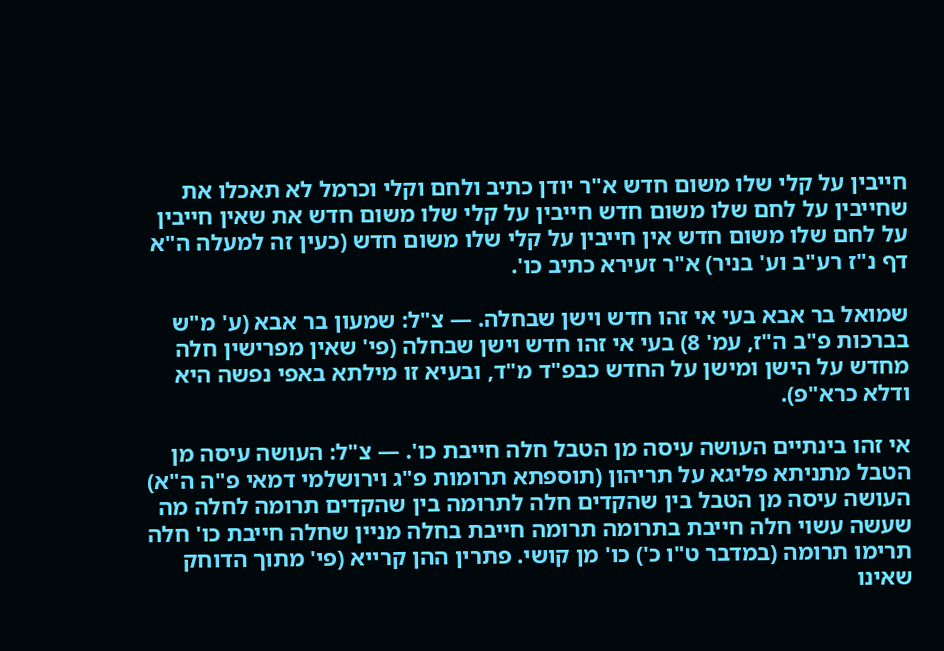חייבין על קלי שלו משום חדש א"ר יודן כתיב ולחם וקלי וכרמל לא תאכלו את שחייבין על לחם שלו משום חדש חייבין על קלי שלו משום חדש את שאין חייבין על לחם שלו משום חדש אין חייבין על קלי שלו משום חדש (כעין זה למעלה ה"א דף נ"ז רע"ב וע' בניר) א"ר זעירא כתיב כו'.

שמואל בר אבא בעי אי זהו חדש וישן שבחלה. — צ"ל: שמעון בר אבא (ע' מ"ש בברכות פ"ב ה"ז, עמ' 8) בעי אי זהו חדש וישן שבחלה (פי' שאין מפרישין חלה מחדש על הישן ומישן על החדש כבפ"ד מ"ד, ובעיא זו מילתא באפי נפשה היא ודלא כרא"פ).

אי זהו בינתיים העושה עיסה מן הטבל חלה חייבת כו'. — צ"ל: העושה עיסה מן הטבל מתניתא פליגא על תריהון (תוספתא תרומות פ"ג וירושלמי דמאי פ"ה ה"א) העושה עיסה מן הטבל בין שהקדים חלה לתרומה בין שהקדים תרומה לחלה מה שעשה עשוי חלה חייבת בתרומה תרומה חייבת בחלה מניין שחלה חייבת כו' חלה תרימו תרומה (במדבר ט"ו כ') כו' מן קושי. פתרין ההן קרייא (פי' מתוך הדוחק שאינו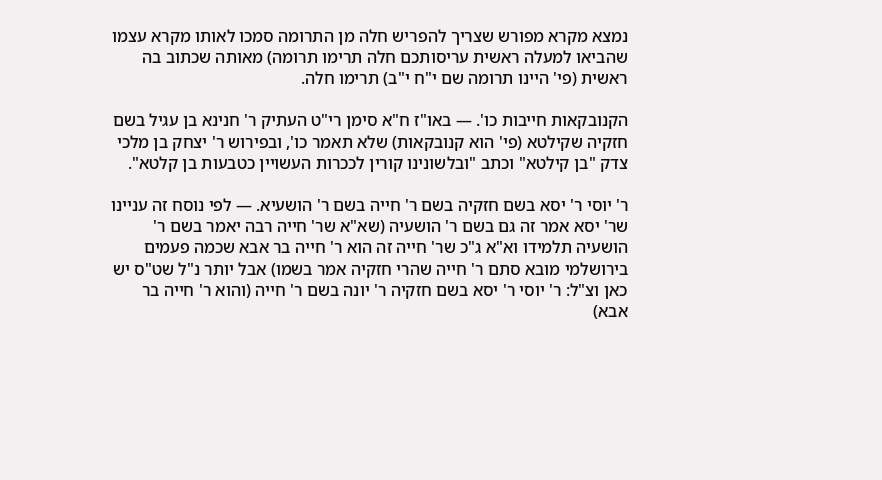נמצא מקרא מפורש שצריך להפריש חלה מן התרומה סמכו לאותו מקרא עצמו שהביאו למעלה ראשית עריסותכם חלה תרימו תרומה) מאותה שכתוב בה ראשית (פי' היינו תרומה שם י"ח י"ב) תרימו חלה.

הקנובקאות חייבות כו'. — באו"ז ח"א סימן רי"ט העתיק ר' חנינא בן עגיל בשם חזקיה שקילטא (פי' הוא קנובקאות) שלא תאמר כו', ובפירוש ר' יצחק בן מלכי צדק "בן קילטא" וכתב "ובלשונינו קורין לככרות העשויין כטבעות בן קלטא".

ר' יוסי ר' יסא בשם חזקיה בשם ר' חייה בשם ר' הושעיא. — לפי נוסח זה עניינו שר' יסא אמר זה גם בשם ר' הושעיה (שא"א שר' חייה רבה יאמר בשם ר' הושעיה תלמידו וא"א ג"כ שר' חייה זה הוא ר' חייה בר אבא שכמה פעמים בירושלמי מובא סתם ר' חייה שהרי חזקיה אמר בשמו) אבל יותר נ"ל שט"ס יש כאן וצ"ל: ר' יוסי ר' יסא בשם חזקיה ר' יונה בשם ר' חייה (והוא ר' חייה בר אבא)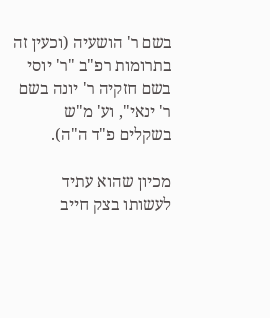בשם ר' הושעיה (וכעין זה בתרומות רפ"ב "ר' יוסי בשם חזקיה ר' יונה בשם ר' ינאי", וע' מ"ש בשקלים פ"ד ה"ה).

מכיון שהוא עתיד לעשותו בצק חייב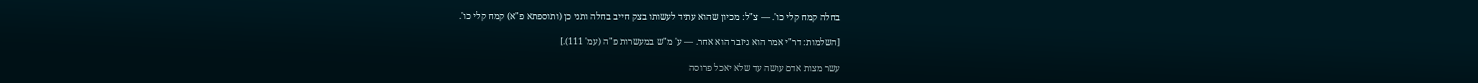בחלה קמח קלי כו'. — צ"ל: מכיון שהוא עתיד לעשותו בצק חייב בחלה ותני כן (ותוספתא פ"א) קמח קלי כו'.

[השלמות: דר"י אמר הוא גיזבר הוא אחר. — ע' מ"ש במעשרות פ"ה (עמ' 111).]

עשר מצות אדם עושה עד שלא יאכל פרוסה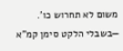משום לא תחרוש כו'. —בשבלי הלקט סימן קמ"א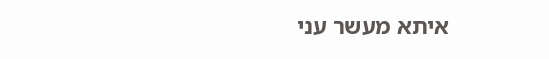איתא מעשר עני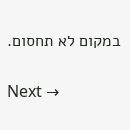במקום לא תחסום.

Next →